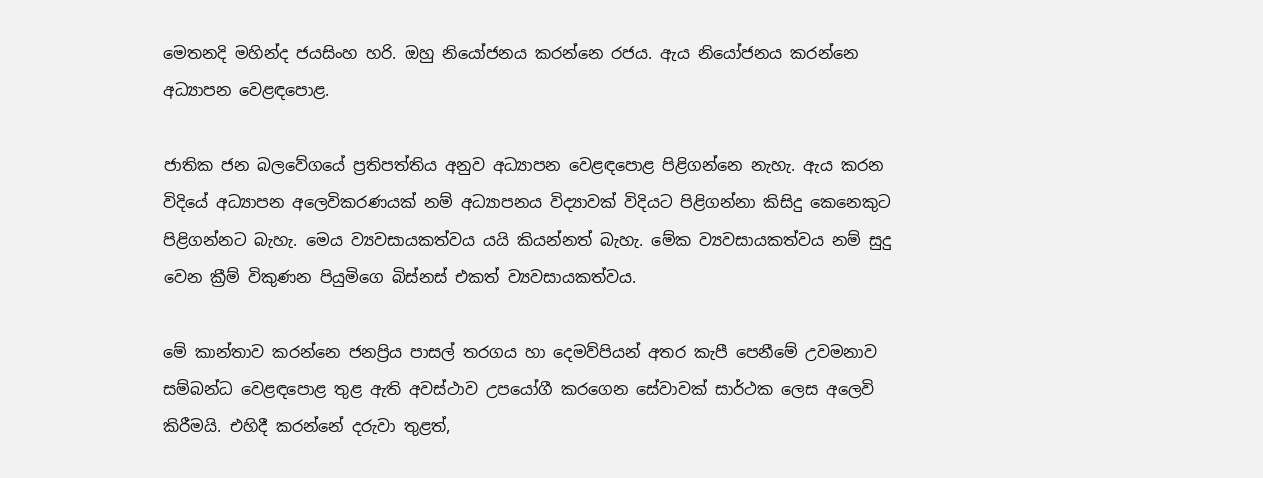මෙතනදි මහින්ද ජයසිංහ හරි. ඔහු නියෝජනය කරන්නෙ රජය. ඇය නියෝජනය කරන්නෙ අධ්‍යාපන වෙළඳපොළ.

ජාතික ජන බලවේගයේ ප්‍රතිපත්තිය අනුව අධ්‍යාපන වෙළඳපොළ පිළිගන්නෙ නැහැ. ඇය කරන විදියේ අධ්‍යාපන අලෙවිකරණයක් නම් අධ්‍යාපනය විද්‍යාවක් විදියට පිළිගන්නා කිසිදු කෙනෙකුට පිළිගන්නට බැහැ. මෙය ව්‍යවසායකත්වය යයි කියන්නත් බැහැ. මේක ව්‍යවසායකත්වය නම් සුදු වෙන ක්‍රීම් විකුණන පියුමිගෙ බිස්නස් එකත් ව්‍යවසායකත්වය.

මේ කාන්තාව කරන්නෙ ජනප්‍රිය පාසල් තරගය හා දෙමව්පියන් අතර කැපී පෙනීමේ උවමනාව සම්බන්ධ වෙළඳපොළ තුළ ඇති අවස්ථාව උපයෝගී කරගෙන සේවාවක් සාර්ථක ලෙස අලෙවි කිරීමයි. එහිදී කරන්නේ දරුවා තුළත්,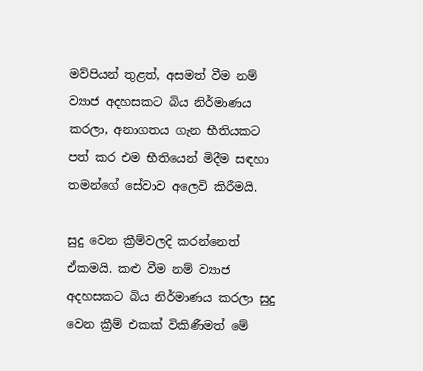මව්පියන් තුළත්, අසමත් වීම නම් ව්‍යාජ අදහසකට බිය නිර්මාණය කරලා, අනාගතය ගැන භීතියකට පත් කර එම භීතියෙන් මිදීම සඳහා තමන්ගේ සේවාව අලෙවි කිරීමයි.

සුදු වෙන ක්‍රීම්වලදි කරන්නෙත් ඒකමයි. කළු වීම නම් ව්‍යාජ අදහසකට බිය නිර්මාණය කරලා සුදු වෙන ක්‍රීම් එකක් විකිණීමත් මේ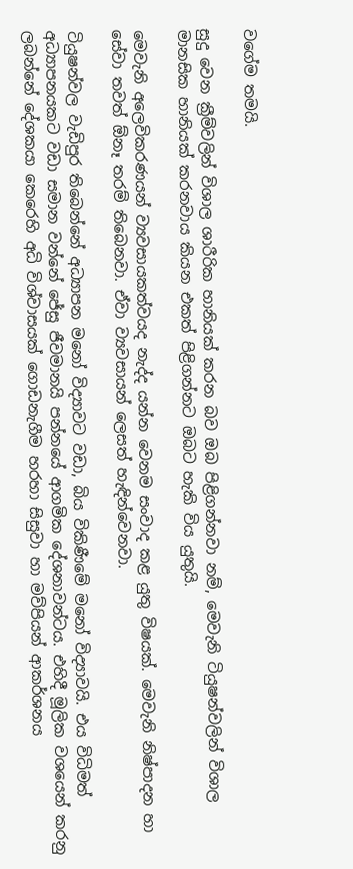වගේම තමයි.

සුදු වෙන ක්‍රීම්වලින් විශාල ශාරීරික හානියක් කරන බව ඔබ පිළිගන්නවා නම්, මෙවැනි ටියුෂන්වලින් විශාල මානසික හානියක් කරනවාය කියන එකත් පිළිගන්නට ඔබට හැකි විය යුතුයි.

මෙවැනි අලෙවිකරණයන් ව්‍යවසායකත්වයද නැද්ද යන්න වෙනම සංවාද කළ යුතු විෂයක්. මෙවැනි නිෂ්පාදන හා සේවා තවත් ඕනෑ තරම් තිබෙනවා. ඒවා ව්‍යවසායන් ලෙසත් හැඳින්වෙනවා.

ටියුෂන්වල වැඩිපුර තිබෙන්නේ අධ්‍යාපන මනෝ විද්‍යාවට වඩා, බිය විකිණීමේ මනෝ විද්‍යාවයි. එය විධිමත් අධ්‍යාපනයකට වඩා සමාන වන්නේ ජේසු ජීවමානයි පන්නයේ ආගමික දේශනාවන්ටය. එහිදී මූලික වශයෙන් කරනු ලබන්නේ දේශකයා කෙරෙහි අධි විශ්වාසයක් ගොඩනැගීම හරහා සිසුවා හා මව්පියන් ආකර්ශනය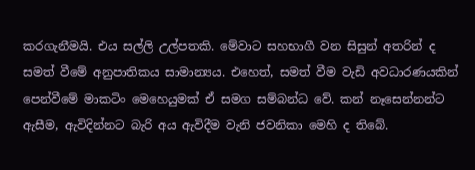කරගැනීමයි. එය සල්ලි උල්පතකි. මේවාට සහභාගී වන සිසුන් අතරින් ද සමත් වීමේ අනුපාතිකය සාමාන්‍යය. එහෙත්, සමත් වීම වැඩි අවධාරණයකින් පෙන්වීමේ මාකටිං මෙහෙයුමක් ඒ සමග සම්බන්ධ වේ. කන් නෑසෙන්නන්ට ඇසීම, ඇවිදින්නට බැරි අය ඇවිදීම වැනි ජවනිකා මෙහි ද තිබේ.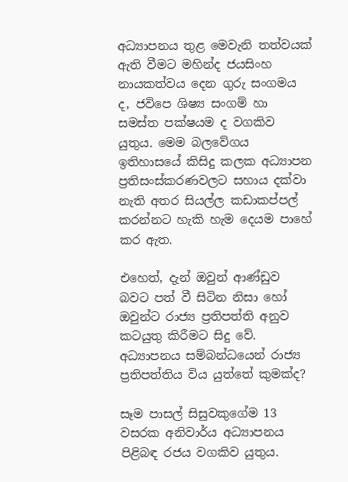අධ්‍යාපනය තුළ මෙවැනි තත්වයක් ඇති වීමට මහින්ද ජයසිංහ නායකත්වය දෙන ගුරු සංගමය ද, ජවිපෙ ශිෂ්‍ය සංගම් හා සමස්ත පක්ෂයම ද වගකිව යුතුය. මෙම බලවේගය ඉතිහාසයේ කිසිදු කලක අධ්‍යාපන ප්‍රතිසංස්කරණවලට සහාය දක්වා නැති අතර සියල්ල කඩාකප්පල් කරන්නට හැකි හැම දෙයම පාහේ කර ඇත.

එහෙත්, දැන් ඔවුන් ආණ්ඩුව බවට පත් වී සිටින නිසා හෝ ඔවුන්ට රාජ්‍ය ප්‍රතිපත්ති අනුව කටයුතු කිරීමට සිදු වේ. අධ්‍යාපනය සම්බන්ධයෙන් රාජ්‍ය ප්‍රතිපත්තිය විය යුත්තේ කුමක්ද?

සෑම පාසල් සිසුවකුගේම 13 වසරක අනිවාර්ය අධ්‍යාපනය පිළිබඳ රජය වගකිව යුතුය.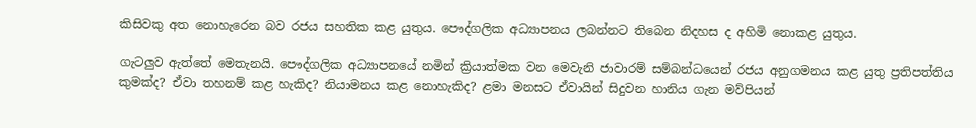කිසිවකු අත නොහැරෙන බව රජය සහතික කළ යුතුය. පෞද්ගලික අධ්‍යාපනය ලබන්නට තිබෙන නිදහස ද අහිමි නොකළ යුතුය.

ගැටලුව ඇත්තේ මෙතැනයි. පෞද්ගලික අධ්‍යාපනයේ නමින් ක්‍රියාත්මක වන මෙවැනි ජාවාරම් සම්බන්ධයෙන් රජය අනුගමනය කළ යුතු ප්‍රතිපත්තිය කුමක්ද? ඒවා තහනම් කළ හැකිද? නියාමනය කළ නොහැකිද? ළමා මනසට ඒවායින් සිදුවන හානිය ගැන මව්පියන්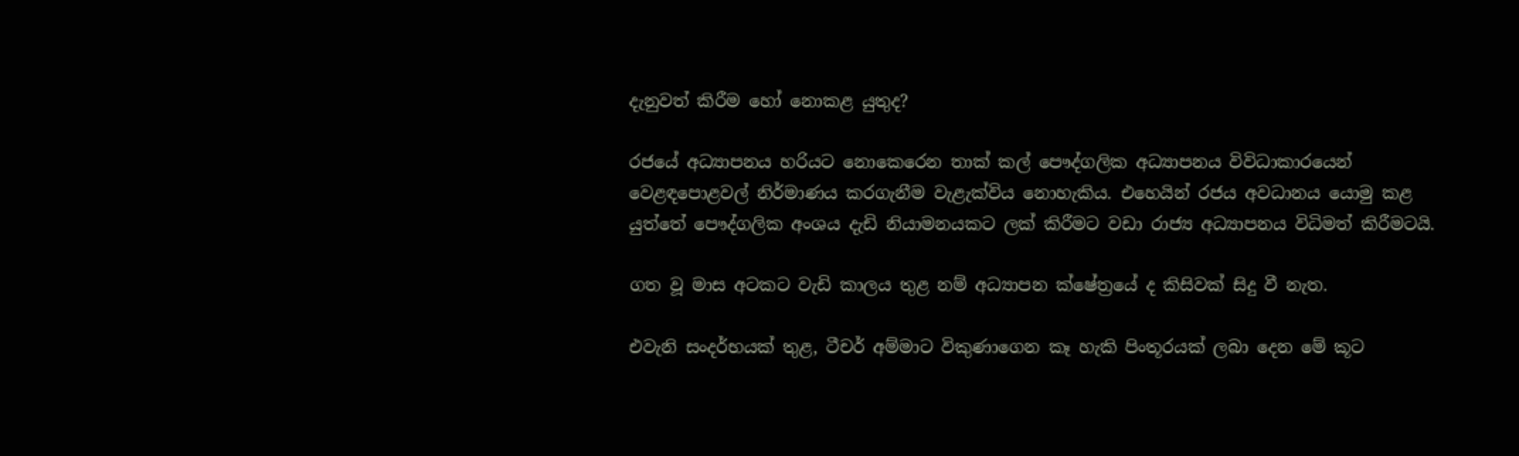දැනුවත් කිරීම හෝ නොකළ යුතුද?

රජයේ අධ්‍යාපනය හරියට නොකෙරෙන තාක් කල් පෞද්ගලික අධ්‍යාපනය විවිධාකාරයෙන් වෙළඳපොළවල් නිර්මාණය කරගැනීම වැළැක්විය නොහැකිය. එහෙයින් රජය අවධානය යොමු කළ යුත්තේ පෞද්ගලික අංශය දැඩි නියාමනයකට ලක් කිරීමට වඩා රාජ්‍ය අධ්‍යාපනය විධිමත් කිරීමටයි.

ගත වූ මාස අටකට වැඩි කාලය තුළ නම් අධ්‍යාපන ක්ෂේත්‍රයේ ද කිසිවක් සිදු වී නැත.

එවැනි සංදර්භයක් තුළ, ටීචර් අම්මාට විකුණාගෙන කෑ හැකි පිංතූරයක් ලබා දෙන මේ කූට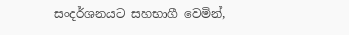සංදර්ශනයට සහභාගී වෙමින්,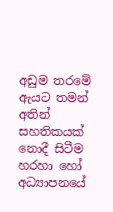අඩුම තරමේ ඇයට තමන් අතින් සහතිකයක් නොදී සිටීම හරහා හෝ අධ්‍යාපනයේ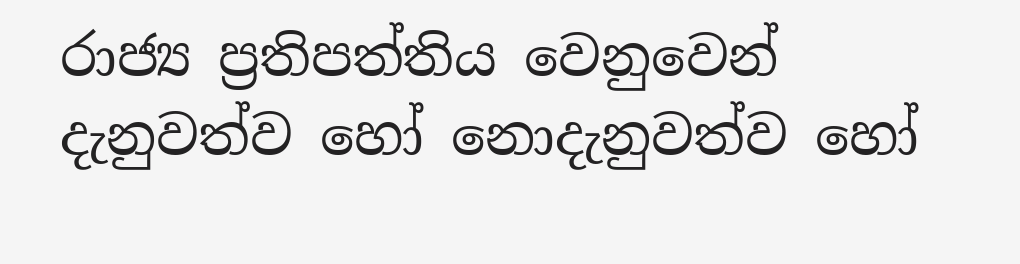රාජ්‍ය ප්‍රතිපත්තිය වෙනුවෙන් දැනුවත්ව හෝ නොදැනුවත්ව හෝ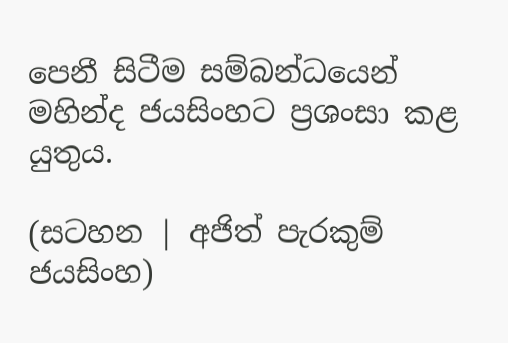පෙනී සිටීම සම්බන්ධයෙන් මහින්ද ජයසිංහට ප්‍රශංසා කළ යුතුය.

(සටහන | අජිත් පැරකුම් ජයසිංහ)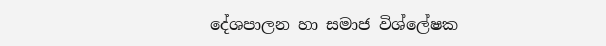දේශපාලන හා සමාජ විශ්ලේෂක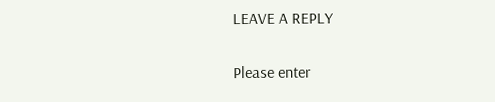LEAVE A REPLY

Please enter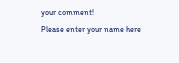your comment!
Please enter your name here